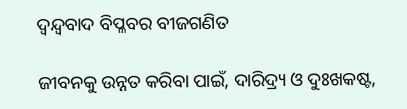ଦ୍ୱନ୍ଦ୍ୱବାଦ ବିପ୍ଳବର ବୀଜଗଣିତ

ଜୀବନକୁ ଉନ୍ନତ କରିବା ପାଇଁ, ଦାରିଦ୍ର୍ୟ ଓ ଦୁଃଖକଷ୍ଟ,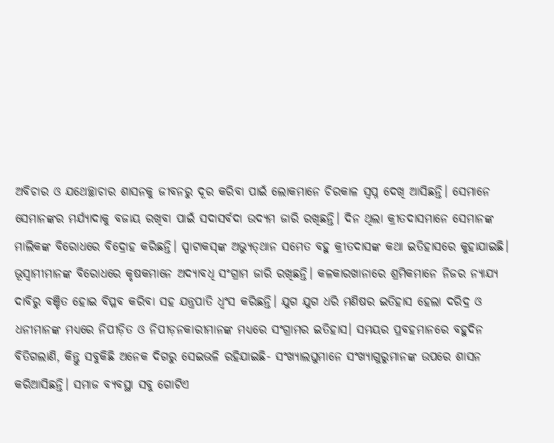ଅବିଚାର ଓ ଯଥେଚ୍ଛାଚାର ଶାସନକୁ ଜୀବନରୁ ଦୂର କରିବା ପାଇଁ ଲୋକମାନେ ଚିରକାଳ ସ୍ବପ୍ନ ଦେଖି ଆସିଛନ୍ତି। ସେମାନେ ସେମାନଙ୍କର ମର୍ଯ୍ୟାଦାକୁ ବଜାୟ ରଖିବା ପାଇଁ ସଦାସର୍ବଦା ଉଦ୍ୟମ ଜାରି ରଖିଛନ୍ତି। ଦିନ ଥିଲା କ୍ରୀତଦାସମାନେ ସେମାନଙ୍କ ମାଲିକଙ୍କ ବିରୋଧରେ ବିଦ୍ରୋହ କରିଛନ୍ତି। ସ୍ପାଟାକସ୍‌ଙ୍କ ଅଭ୍ୟୁତ୍‌ଥାନ ସମେତ ବହୁ କ୍ରୀତଦାସଙ୍କ କଥା ଇତିହାସରେ କୁହାଯାଇଛି। ଭୂସ୍ବାମୀମାନଙ୍କ ବିରୋଧରେ କୃଷକମାନେ ଅଦ୍ୟାବଧି ସଂଗ୍ରାମ ଜାରି ରଖିଛନ୍ତି। କଳକାରଖାନାରେ ଶ୍ରମିକମାନେ ନିଜର ନ୍ୟାଯ୍ୟ ଦାବିରୁ ବଞ୍ଚିତ ହୋଇ ବିପ୍ଳବ କରିବା ସହ ଯନ୍ତ୍ରପାତି ଧ୍ୱଂସ କରିଛନ୍ତି। ଯୁଗ ଯୁଗ ଧରି ମଣିଷର ଇତିହାସ ହେଲା ଦରିଦ୍ର ଓ ଧନୀମାନଙ୍କ ମଧ୍ୟରେ ନିପୀଡ଼ିତ ଓ ନିପୀଡ଼ନକାରୀମାନଙ୍କ ମଧ୍ୟରେ ସଂଗ୍ରାମର ଇତିହାସ। ସମୟର ପ୍ରବହମାନରେ ବହୁଦିନ ବିତିଗଲାଣି, କିନ୍ତୁ ସବୁକିଛି ଅନେକ ଦିଗରୁ ସେଇଭଳି ରହିଯାଇଛି- ସଂଖ୍ୟାଲଘୁମାନେ ସଂଖ୍ୟାଗୁରୁମାନଙ୍କ ଉପରେ ଶାସନ କରିଆସିଛନ୍ତି। ସମାଜ ବ୍ୟବସ୍ଥା ସବୁ ଗୋଟିଏ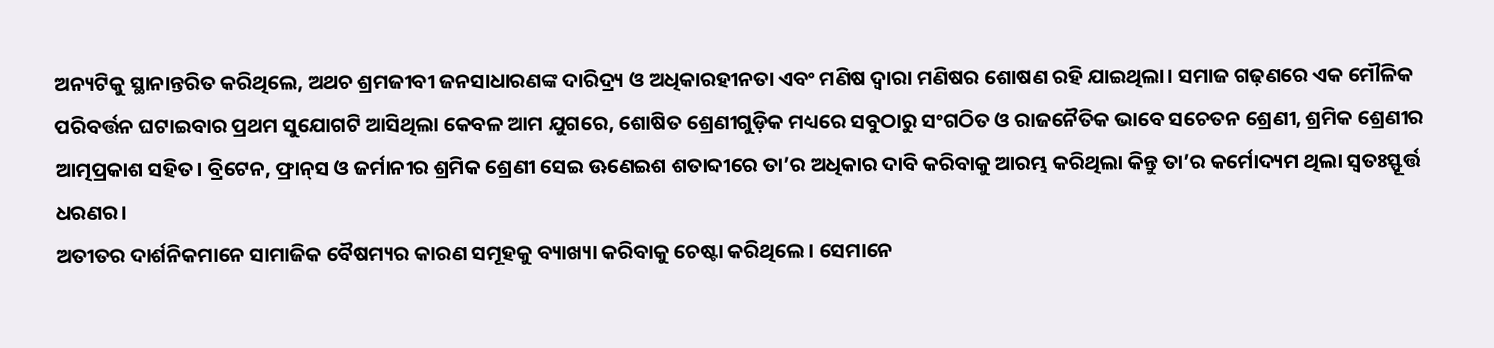ଅନ୍ୟଟିକୁ ସ୍ଥାନାନ୍ତରିତ କରିଥିଲେ, ଅଥଚ ଶ୍ରମଜୀବୀ ଜନସାଧାରଣଙ୍କ ଦାରିଦ୍ର୍ୟ ଓ ଅଧିକାରହୀନତା ଏବଂ ମଣିଷ ଦ୍ୱାରା ମଣିଷର ଶୋଷଣ ରହି ଯାଇଥିଲା। ସମାଜ ଗଢ଼ଣରେ ଏକ ମୌଳିକ ପରିବର୍ତ୍ତନ ଘଟାଇବାର ପ୍ରଥମ ସୁଯୋଗଟି ଆସିଥିଲା କେବଳ ଆମ ଯୁଗରେ, ଶୋଷିତ ଶ୍ରେଣୀଗୁଡ଼ିକ ମଧ୍ୟରେ ସବୁଠାରୁ ସଂଗଠିତ ଓ ରାଜନୈତିକ ଭାବେ ସଚେତନ ଶ୍ରେଣୀ, ଶ୍ରମିକ ଶ୍ରେଣୀର ଆତ୍ମପ୍ରକାଶ ସହିତ। ବ୍ରିଟେନ, ଫ୍ରାନ୍‌ସ ଓ ଜର୍ମାନୀର ଶ୍ରମିକ ଶ୍ରେଣୀ ସେଇ ଊଣେଇଶ ଶତାବ୍ଦୀରେ ତା’ର ଅଧିକାର ଦାବି କରିବାକୁ ଆରମ୍ଭ କରିଥିଲା କିନ୍ତୁ ତା’ର କର୍ମୋଦ୍ୟମ ଥିଲା ସ୍ବତଃସ୍ଫୂର୍ତ୍ତ ଧରଣର।
ଅତୀତର ଦାର୍ଶନିକମାନେ ସାମାଜିକ ବୈଷମ୍ୟର କାରଣ ସମୂହକୁ ବ୍ୟାଖ୍ୟା କରିବାକୁ ଚେଷ୍ଟା କରିଥିଲେ। ସେମାନେ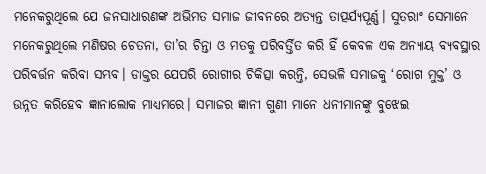ମନେକରୁଥିଲେ ଯେ ଜନସାଧାରଣଙ୍କ ଅଭିମତ ସମାଜ ଜୀବନରେ ଅତ୍ୟନ୍ତ ତାତ୍ପର୍ଯ୍ୟପୂର୍ଣ୍ଣ। ସୁତରାଂ ସେମାନେ ମନେକରୁଥିଲେ ମଣିଷର ଚେତନା, ତା’ର ଚିନ୍ତା ଓ ମତକୁ ପରିବର୍ତ୍ତିତ କରି ହିଁ କେବଳ ଏକ ଅନ୍ୟାୟ ବ୍ୟବସ୍ଥାର ପରିବର୍ତ୍ତନ କରିବା ସମ୍ଭବ। ଡାକ୍ତର ଯେପରି ରୋଗୀର ଚିକିତ୍ସା କରନ୍ତି, ସେଭଳି ସମାଜକୁ ‘ରୋଗ ମୁକ୍ତ’ ଓ ଉନ୍ନତ କରିହେବ ଜ୍ଞାନାଲୋକ ମାଧ୍ୟମରେ। ସମାଜର ଜ୍ଞାନୀ ଗୁଣୀ ମାନେ ଧନୀମାନଙ୍କୁ ବୁଝେଇ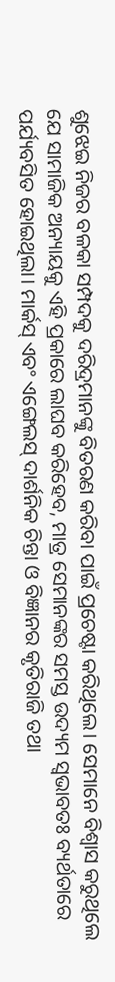ଶୁଝେଇ ନିଜର ବଳକା ସମ୍ପଦକୁ ଦରିଦ୍ରମାନଙ୍କୁ ବିତରଣ କରିବା ପାଇଁ ପ୍ରଚେଷ୍ଟା କରିଥିଲେ। ସେମାନେ ବିଶ୍ୱାସ କରୁଥିଲେ ଯେ ସାମାଜିକ ଅନ୍ୟାୟକୁ ଏହି ପ୍ରକାରେ ଲାଘବ କରିହେବ, ମାତ୍ର ସେମାନଙ୍କର ସମସ୍ତ ଉଦ୍ୟମ ସ୍ବଭାବତଃ ବ୍ୟର୍ଥତାରେ ପର୍ଯ୍ୟବସିତ ହୋଇଥିଲା। ମାର୍କସ୍‌ ଏବଂ ଏଙ୍ଗେଲସ୍‌ ଦାର୍ଶନିକ ଚିନ୍ତା ଓ ବିଜ୍ଞାନର କୃତିରାଜି ତଥା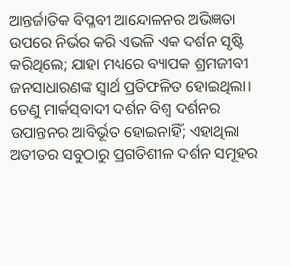ଆନ୍ତର୍ଜାତିକ ବିପ୍ଳବୀ ଆନ୍ଦୋଳନର ଅଭିଜ୍ଞତା ଉପରେ ନିର୍ଭର କରି ଏଭଳି ଏକ ଦର୍ଶନ ସୃଷ୍ଟି କରିଥିଲେ; ଯାହା ମଧ୍ୟରେ ବ୍ୟାପକ ଶ୍ରମଜୀବୀ ଜନସାଧାରଣଙ୍କ ସ୍ବାର୍ଥ ପ୍ରତିଫଳିତ ହୋଇଥିଲା। ତେଣୁ ମାର୍କସ୍‌ବାଦୀ ଦର୍ଶନ ବିଶ୍ୱ ଦର୍ଶନର ଉପାନ୍ତନର ଆବିର୍ଭୂତ ହୋଇନାହିଁ; ଏହାଥିଲା ଅତୀତର ସବୁଠାରୁ ପ୍ରଗତିଶୀଳ ଦର୍ଶନ ସମୂହର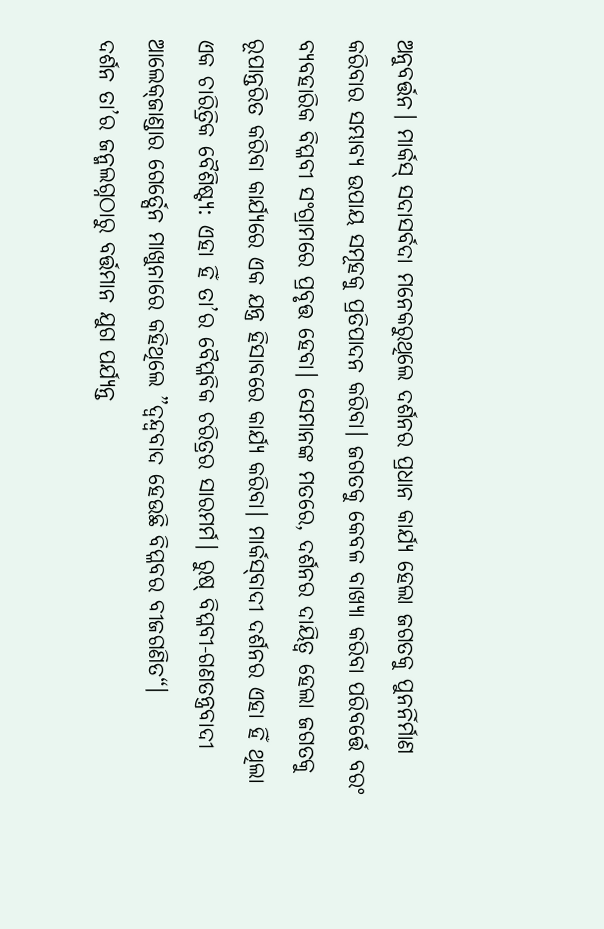ଅନୁବର୍ତ୍ତନ। ମାର୍କସ୍‌ ସଦାସର୍ବଦା ମନେକରୁଥିଲେ ଦର୍ଶନର ପ୍ରଧାନ କାର୍ଯ୍ୟ ହେଲା ଜଗତକୁ ପୁନର୍ନିର୍ମାଣ କରିବାର ସମ୍ଭାବ୍ୟ ଉପାୟ ସମୂହକୁ ପ୍ରତିପାଦନ କରିବା। ଜଗତକୁ କେବଳ ବାଖ୍ୟା କରିବା ପରିବର୍ତ୍ତେ ବରଂ ବ୍ୟବହାରିକ ବିପ୍ଳବୀ ସଂଗ୍ରାମରେ ପ୍ରବୃତ୍ତ ହେବା। ସେମାନଙ୍କ ମତରେ, ଦର୍ଶନର ଦାୟିତ୍ୱ ହେଲା ଜଗତକୁ ରୂପାନ୍ତରିତ କରିବା କାର୍ଯ୍ୟରେ ଏକ ଯନ୍ତ୍ର ହିସାବରେ କାର୍ଯ୍ୟ କରିବା। ମାର୍କସ୍‌ବାଦୀ ଦର୍ଶନର ଏହା ହିଁ ଥିଲା ଏକ ଚାରିତ୍ରିକ ବୈଶିଷ୍ଟ୍ୟ: ଏହା ହିଁ ତା’ର ବୈପ୍ଳବିକ ଚରିତ୍ରର ସାରମର୍ମ। ରୁଷ୍‌ ବିପ୍ଳବୀ-ଗଣତନ୍ତ୍ରବାଦୀ ଆଲେକ୍‌ଜାଣ୍ଡାର ଗେର୍ତ୍ସେନ ମାଖୁନାରେ କହିଥିଲେ ”ଦ୍ୱନ୍ଦ୍ୱବାଦ ହେଉଛି ବିପ୍ଳବର ବୀଜଗଣିତ“।
ଦର୍ଶନ ତା’ର ଜନ୍ମଲଗ୍ନଠାରୁ ବର୍ତ୍ତମାନ ଯୁଗ ପର୍ଯ୍ୟନ୍ତ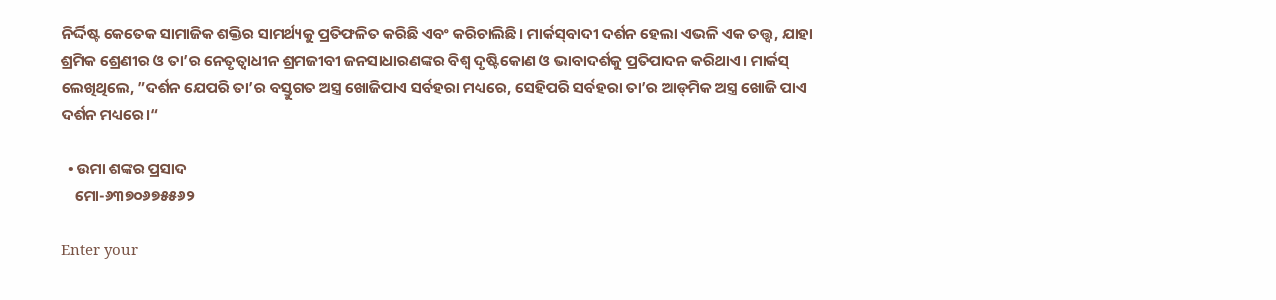ନିର୍ଦ୍ଦିଷ୍ଟ କେତେକ ସାମାଜିକ ଶକ୍ତିର ସାମର୍ଥ୍ୟକୁ ପ୍ରତିଫଳିତ କରିଛି ଏବଂ କରିଚାଲିଛି। ମାର୍କସ୍‌ବାଦୀ ଦର୍ଶନ ହେଲା ଏଭଳି ଏକ ତତ୍ତ୍ୱ, ଯାହା ଶ୍ରମିକ ଶ୍ରେଣୀର ଓ ତା’ର ନେତୃତ୍ୱାଧୀନ ଶ୍ରମଜୀବୀ ଜନସାଧାରଣଙ୍କର ବିଶ୍ୱ ଦୃଷ୍ଟିକୋଣ ଓ ଭାବାଦର୍ଶକୁ ପ୍ରତିପାଦନ କରିଥାଏ। ମାର୍କସ୍‌ ଲେଖିଥିଲେ, ”ଦର୍ଶନ ଯେପରି ତା’ର ବସ୍ତୁଗତ ଅସ୍ତ୍ର ଖୋଜିପାଏ ସର୍ବହରା ମଧ୍ୟରେ, ସେହିପରି ସର୍ବହରା ତା’ର ଆଡ୍‌ମିକ ଅସ୍ତ୍ର ଖୋଜି ପାଏ ଦର୍ଶନ ମଧ୍ୟରେ।“

  • ଉମା ଶଙ୍କର ପ୍ରସାଦ
    ମୋ-୬୩୭୦୬୭୫୫୬୨

Enter your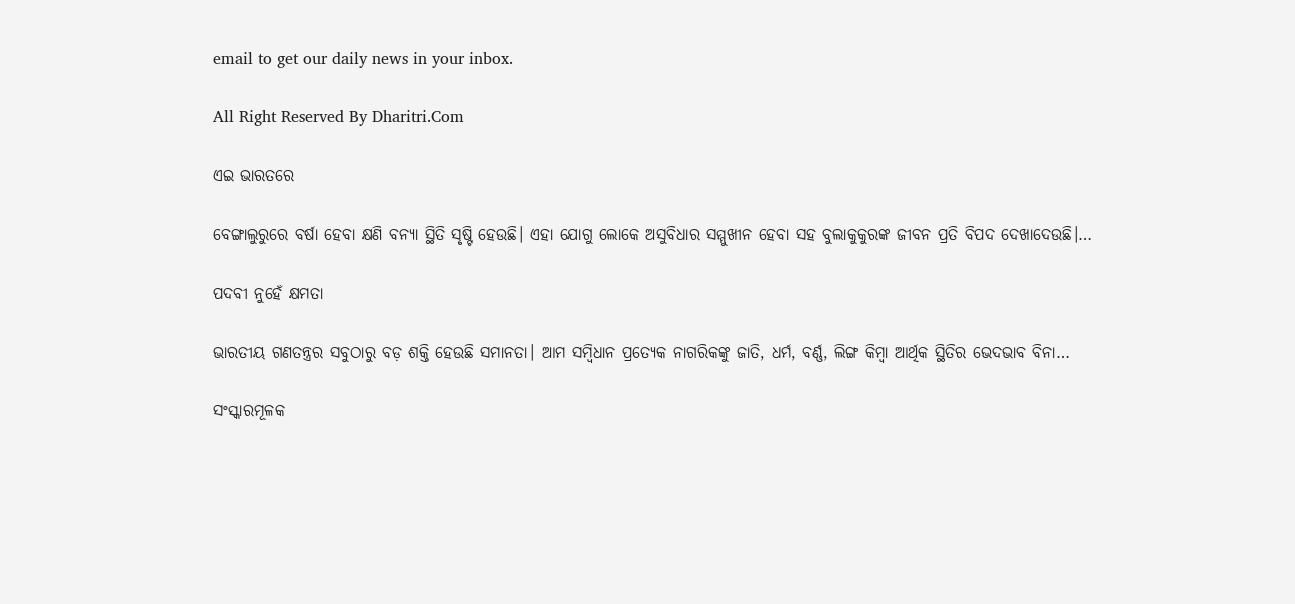email to get our daily news in your inbox.

All Right Reserved By Dharitri.Com

ଏଇ ଭାରତରେ

ବେଙ୍ଗାଲୁରୁରେ ବର୍ଷା ହେବା କ୍ଷଣି ବନ୍ୟା ସ୍ଥିତି ସୃଷ୍ଟି ହେଉଛି। ଏହା ଯୋଗୁ ଲୋକେ ଅସୁବିଧାର ସମ୍ମୁଖୀନ ହେବା ସହ ବୁଲାକୁକୁରଙ୍କ ଜୀବନ ପ୍ରତି ବିପଦ ଦେଖାଦେଉଛି।…

ପଦବୀ ନୁହେଁ କ୍ଷମତା

ଭାରତୀୟ ଗଣତନ୍ତ୍ରର ସବୁଠାରୁ ବଡ଼ ଶକ୍ତି ହେଉଛି ସମାନତା। ଆମ ସମ୍ବିଧାନ ପ୍ରତ୍ୟେକ ନାଗରିକଙ୍କୁ ଜାତି, ଧର୍ମ, ବର୍ଣ୍ଣ, ଲିଙ୍ଗ କିମ୍ବା ଆର୍ଥିକ ସ୍ଥିତିର ଭେଦଭାବ ବିନା…

ସଂସ୍କାରମୂଳକ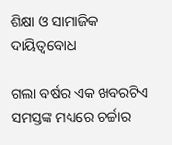ଶିକ୍ଷା ଓ ସାମାଜିକ ଦାୟିତ୍ୱବୋଧ

ଗଲା ବର୍ଷର ଏକ ଖବରଟିଏ ସମସ୍ତଙ୍କ ମଧ୍ୟରେ ଚର୍ଚ୍ଚାର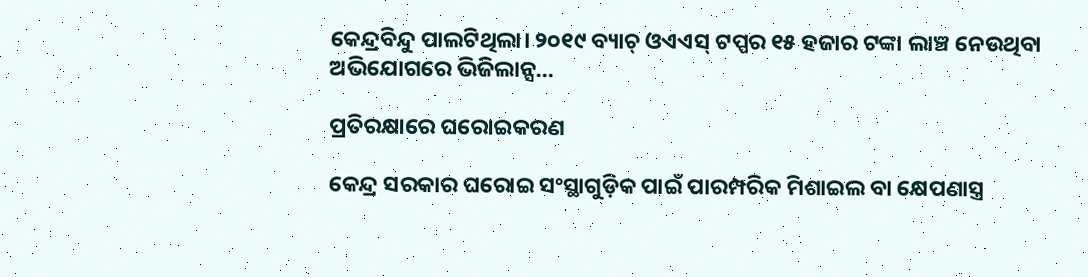କେନ୍ଦ୍ରବିନ୍ଦୁ ପାଲଟିଥିଲା। ୨୦୧୯ ବ୍ୟାଚ୍‌ ଓଏଏସ୍‌ ଟପ୍ପର ୧୫ ହଜାର ଟଙ୍କା ଲାଞ୍ଚ ନେଉଥିବା ଅଭିଯୋଗରେ ଭିଜିଲାନ୍ସ…

ପ୍ରତିରକ୍ଷାରେ ଘରୋଇକରଣ

କେନ୍ଦ୍ର ସରକାର ଘରୋଇ ସଂସ୍ଥାଗୁଡ଼ିକ ପାଇଁ ପାରମ୍ପରିକ ମିଶାଇଲ ବା କ୍ଷେପଣାସ୍ତ୍ର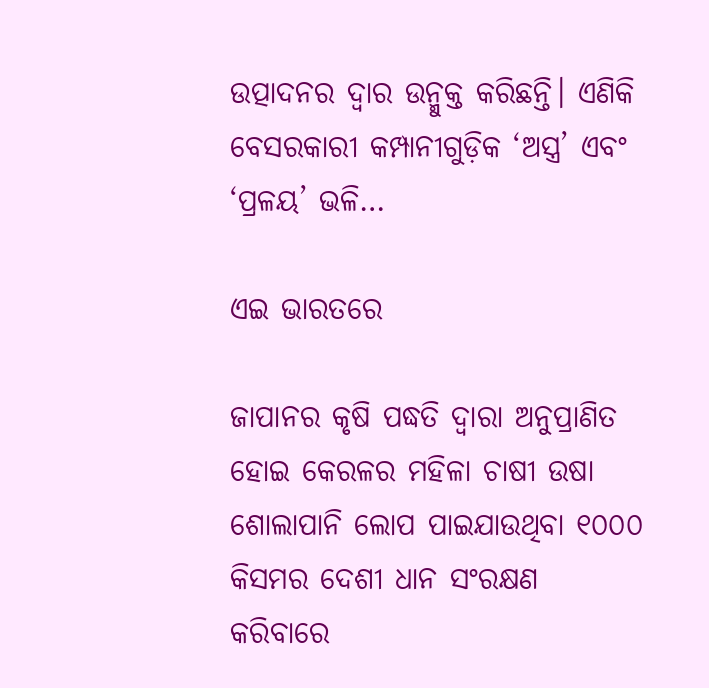ଉତ୍ପାଦନର ଦ୍ୱାର ଉନ୍ମୁକ୍ତ କରିଛନ୍ତି। ଏଣିକି ବେସରକାରୀ କମ୍ପାନୀଗୁଡ଼ିକ ‘ଅସ୍ତ୍ର’ ଏବଂ ‘ପ୍ରଳୟ’ ଭଳି…

ଏଇ ଭାରତରେ

ଜାପାନର କୃଷି ପଦ୍ଧତି ଦ୍ୱାରା ଅନୁପ୍ରାଣିତ ହୋଇ କେରଳର ମହିଳା ଚାଷୀ ଉଷା ଶୋଲାପାନି ଲୋପ ପାଇଯାଉଥିବା ୧୦୦୦ କିସମର ଦେଶୀ ଧାନ ସଂରକ୍ଷଣ କରିବାରେ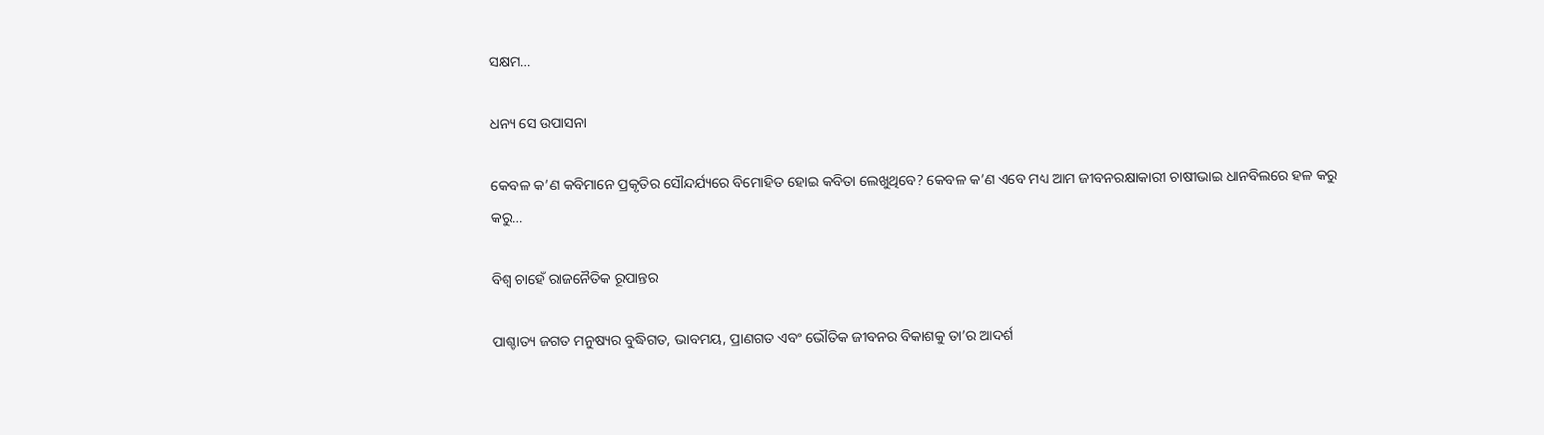ସକ୍ଷମ…

ଧନ୍ୟ ସେ ଉପାସନା

କେବଳ କ’ଣ କବିମାନେ ପ୍ରକୃତିର ସୌନ୍ଦର୍ଯ୍ୟରେ ବିମୋହିତ ହୋଇ କବିତା ଲେଖୁଥିବେ? କେବଳ କ’ଣ ଏବେ ମଧ୍ୟ ଆମ ଜୀବନରକ୍ଷାକାରୀ ଚାଷୀଭାଇ ଧାନବିଲରେ ହଳ କରୁ କରୁ…

ବିଶ୍ୱ ଚାହେଁ ରାଜନୈତିକ ରୂପାନ୍ତର

ପାଶ୍ଚାତ୍ୟ ଜଗତ ମନୁଷ୍ୟର ବୁଦ୍ଧିଗତ, ଭାବମୟ, ପ୍ରାଣଗତ ଏବଂ ଭୌତିକ ଜୀବନର ବିକାଶକୁ ତା’ର ଆଦର୍ଶ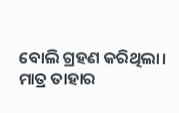ବୋଲି ଗ୍ରହଣ କରିଥିଲା। ମାତ୍ର ତାହାର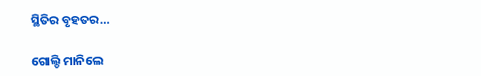ସ୍ଥିତିର ବୃହତର…

ଗୋଲ୍ଡି ମାନିଲେ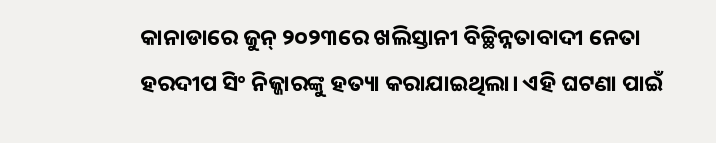କାନାଡାରେ ଜୁନ୍‌ ୨୦୨୩ରେ ଖଲିସ୍ତାନୀ ବିଚ୍ଛିନ୍ନତାବାଦୀ ନେତା ହରଦୀପ ସିଂ ନିଜ୍ଜାରଙ୍କୁ ହତ୍ୟା କରାଯାଇଥିଲା। ଏହି ଘଟଣା ପାଇଁ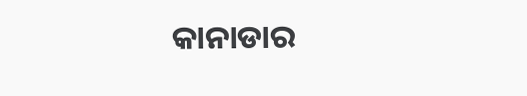କାନାଡାର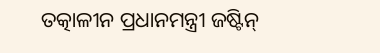ତତ୍କାଳୀନ ପ୍ରଧାନମନ୍ତ୍ରୀ ଜଷ୍ଟିନ୍‌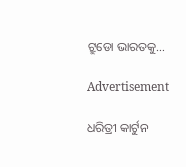ଟ୍ରୁଡୋ ଭାରତକୁ…

Advertisement

ଧରିତ୍ରୀ କାର୍ଟୁନ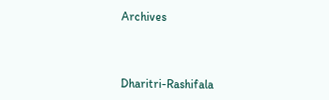Archives



Dharitri-Rashifala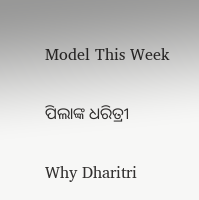Model This Week

ପିଲାଙ୍କ ଧରିତ୍ରୀ

Why Dharitri